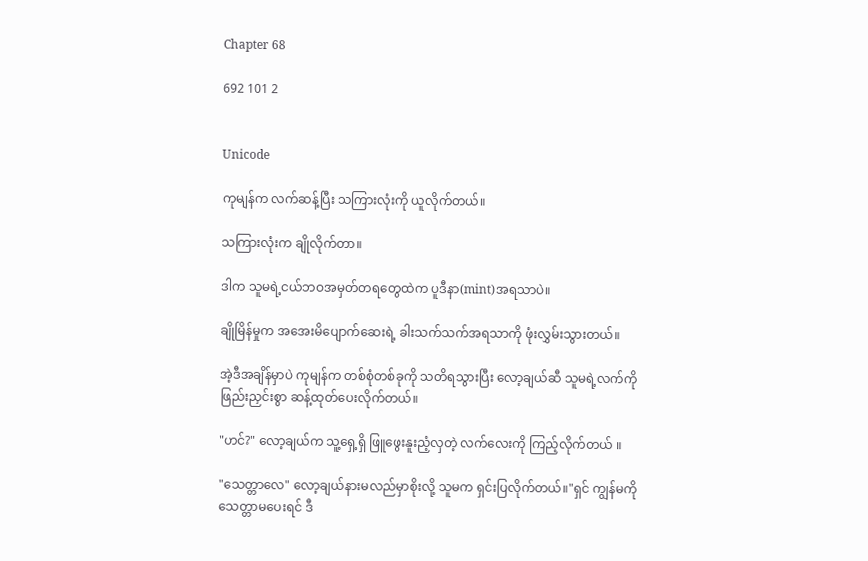Chapter 68

692 101 2


Unicode

ကုမျန်က လက်ဆန့်ပြီး သကြားလုံးကို ယူလိုက်တယ်။

သကြားလုံးက ချိုလိုက်တာ။

ဒါက သူမရဲ့ငယ်ဘဝအမှတ်တရတွေထဲက ပူဒီနာ(mint)အရသာပဲ။

ချိုမြိန်မှုက အအေးမိပျောက်ဆေးရဲ့ ခါးသက်သက်အရသာကို ဖုံးလွှမ်းသွားတယ်။

အဲ့ဒီအချိန်မှာပဲ ကုမျန်က တစ်စုံတစ်ခုကို သတိရသွားပြီး လော့ချယ်ဆီ သူမရဲ့လက်ကို ဖြည်းညှင်းစွာ ဆန့်ထုတ်ပေးလိုက်တယ်။

"ဟင်?" လော့ချယ်က သူ့ရှေ့ရှိ ဖြူဖွေးနူးညံ့လှတဲ့ လက်လေးကို ကြည့်လိုက်တယ် ။

"သေတ္တာလေ" လော့ချယ်နားမလည်မှာစိုးလို့ သူမက ရှင်းပြလိုက်တယ်။"ရှင် ကျွန်မကိုသေတ္တာမပေးရင် ဒီ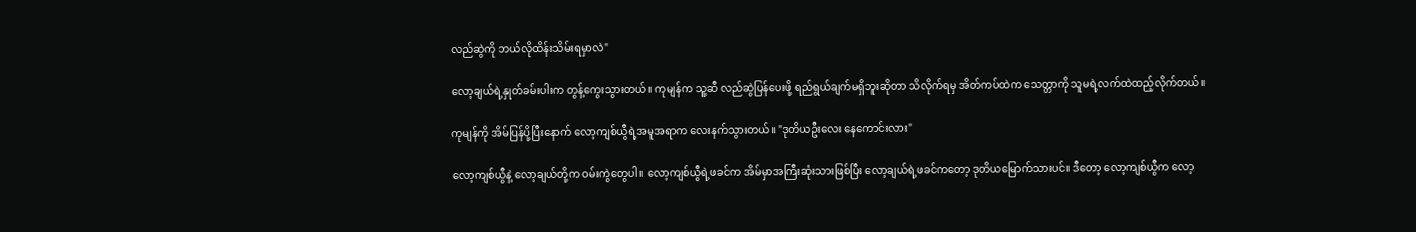လည်ဆွဲကို ဘယ်လိုထိန်းသိမ်းရမှာလဲ"

လော့ချယ်ရဲ့နှုတ်ခမ်းပါးက တွန့်ကွေးသွားတယ်။ ကုမျန်က သူ့ဆီ လည်ဆွဲပြန်ပေးဖို့ ရည်ရွယ်ချက်မရှိဘူးဆိုတာ သိလိုက်ရမှ အိတ်ကပ်ထဲက သေတ္တာကို သူမရဲ့လက်ထဲထည့်လိုက်တယ်။

ကုမျန်ကို အိမ်ပြန်ပို့ပြီးနောက် လော့ကျစ်ယွီရဲ့အမူအရာက လေးနက်သွားတယ်။ "ဒုတိယဦးလေး နေကောင်းလား"

လော့ကျစ်ယွီနဲ့ လော့ချယ်တို့က ဝမ်းကွဲတွေပါ။ လော့ကျစ်ယွီရဲ့ဖခင်က အိမ်မှာအကြီးဆုံးသားဖြစ်ပြီး လော့ချယ်ရဲ့ဖခင်ကတော့ ဒုတိယမြောက်သားပင်။ ဒီတော့ လော့ကျစ်ယွီက လော့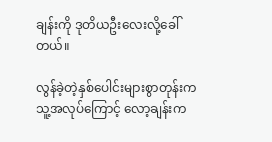ချန်းကို ဒုတိယဦးလေးလို့ခေါ်တယ်။

လွန်ခဲ့တဲ့နှစ်ပေါင်းများစွာတုန်းက သူ့အလုပ်ကြောင့် လော့ချန်းက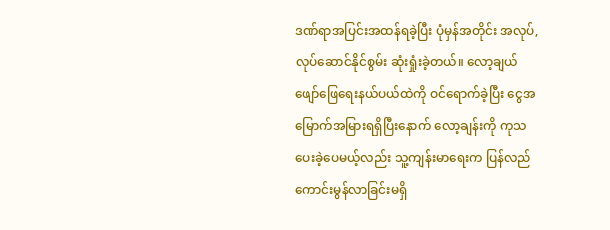ဒဏ်ရာအပြင်းအထန်ရခဲ့ပြီး ပုံမှန်အတိုင်း အလုပ်,လုပ်ဆောင်နိုင်စွမ်း ဆုံးရှုံးခဲ့တယ်။ လော့ချယ် ဖျော်ဖြေရေးနယ်ပယ်ထဲကို ဝင်ရောက်ခဲ့ပြီး ငွေအမြောက်အမြားရရှိပြီးနောက် လော့ချန်းကို ကုသပေးခဲ့ပေမယ့်လည်း သူ့ကျန်းမာရေးက ပြန်လည်ကောင်းမွန်လာခြင်းမရှိ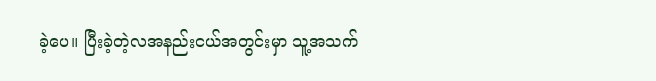ခဲ့ပေ။ ပြီးခဲ့တဲ့လအနည်းငယ်အတွင်းမှာ သူ့အသက်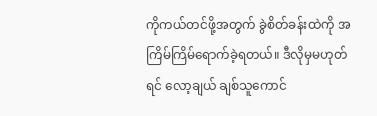ကိုကယ်တင်ဖို့အတွက် ခွဲစိတ်ခန်းထဲကို အကြိမ်ကြိမ်ရောက်ခဲ့ရတယ်။ ဒီလိုမှမဟုတ်ရင် လော့ချယ် ချစ်သူကောင်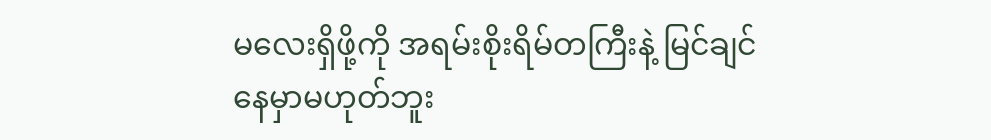မလေးရှိဖို့ကို အရမ်းစိုးရိမ်တကြီးနဲ့ မြင်ချင်နေမှာမဟုတ်ဘူး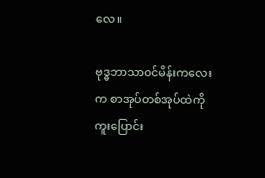လေ။

ဗုဒ္ဓဘာသာ၀င်မိန်းကလေးက စာအုပ်တစ်အုပ်ထဲကို ကူးပြောင်း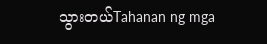သွားတယ်Tahanan ng mga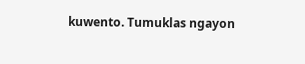kuwento. Tumuklas ngayon